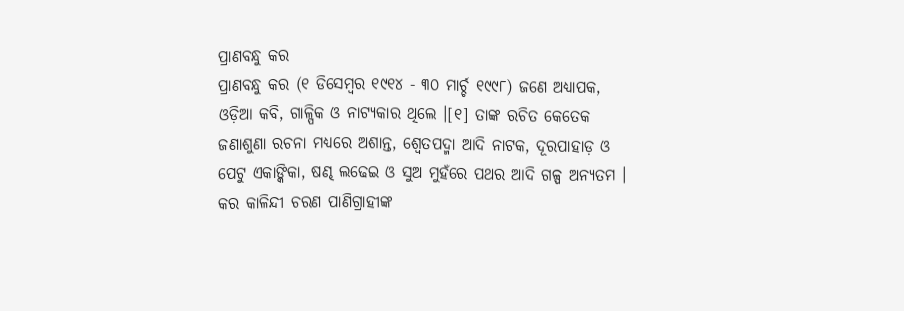ପ୍ରାଣବନ୍ଧୁ କର
ପ୍ରାଣବନ୍ଧୁ କର (୧ ଡିସେମ୍ବର ୧୯୧୪ - ୩୦ ମାର୍ଚ୍ଚ ୧୯୯୮) ଜଣେ ଅଧ୍ୟାପକ, ଓଡ଼ିଆ କବି, ଗାଳ୍ପିକ ଓ ନାଟ୍ୟକାର ଥିଲେ ।[୧] ତାଙ୍କ ରଚିତ କେତେକ ଜଣାଶୁଣା ରଚନା ମଧ୍ୟରେ ଅଶାନ୍ତ, ଶ୍ୱେତପଦ୍ମା ଆଦି ନାଟକ, ଦୂରପାହାଡ଼ ଓ ପେଟୁ ଏକାଙ୍କିକା, ଷଣ୍ଢ ଲଢେଇ ଓ ସୁଅ ମୁହଁରେ ପଥର ଆଦି ଗଳ୍ପ ଅନ୍ୟତମ । କର କାଳିନ୍ଦୀ ଚରଣ ପାଣିଗ୍ରାହୀଙ୍କ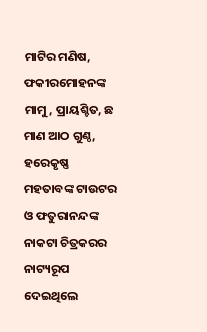ମାଟିର ମଣିଷ, ଫକୀରମୋହନଙ୍କ ମାମୁ, ପ୍ରାୟଶ୍ଚିତ, ଛ ମାଣ ଆଠ ଗୁଣ୍ଠ, ହରେକୃଷ୍ଣ ମହତାବଙ୍କ ଟାଉଟର ଓ ଫତୁରାନନ୍ଦଙ୍କ ନାକଟା ଚିତ୍ରକରର ନାଟ୍ୟରୂପ ଦେଇଥିଲେ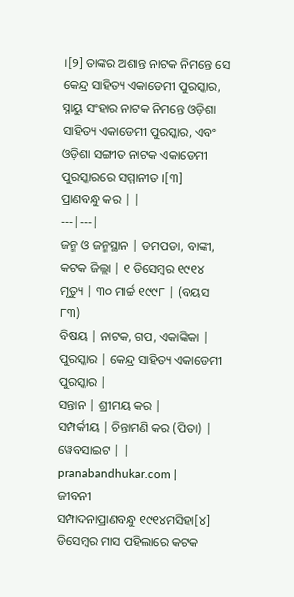।[୨] ତାଙ୍କର ଅଶାନ୍ତ ନାଟକ ନିମନ୍ତେ ସେ କେନ୍ଦ୍ର ସାହିତ୍ୟ ଏକାଡେମୀ ପୁରସ୍କାର, ସ୍ନାୟୁ ସଂହାର ନାଟକ ନିମନ୍ତେ ଓଡ଼ିଶା ସାହିତ୍ୟ ଏକାଡେମୀ ପୁରସ୍କାର, ଏବଂ ଓଡ଼ିଶା ସଙ୍ଗୀତ ନାଟକ ଏକାଡେମୀ ପୁରସ୍କାରରେ ସମ୍ମାନୀତ ।[୩]
ପ୍ରାଣବନ୍ଧୁ କର | |
---|---|
ଜନ୍ମ ଓ ଜନ୍ମସ୍ଥାନ | ଡମପଡା, ବାଙ୍କୀ, କଟକ ଜିଲ୍ଲା | ୧ ଡିସେମ୍ବର ୧୯୧୪
ମୃତ୍ୟୁ | ୩୦ ମାର୍ଚ୍ଚ ୧୯୯୮ | (ବୟସ ୮୩)
ବିଷୟ | ନାଟକ, ଗପ, ଏକାଙ୍କିକା |
ପୁରସ୍କାର | କେନ୍ଦ୍ର ସାହିତ୍ୟ ଏକାଡେମୀ ପୁରସ୍କାର |
ସନ୍ତାନ | ଶ୍ରୀମୟ କର |
ସମ୍ପର୍କୀୟ | ଚିନ୍ତାମଣି କର (ପିତା) |
ୱେବସାଇଟ | |
pranabandhukar.com |
ଜୀବନୀ
ସମ୍ପାଦନାପ୍ରାଣବନ୍ଧୁ ୧୯୧୪ମସିହା[୪] ଡିସେମ୍ବର ମାସ ପହିଲାରେ କଟକ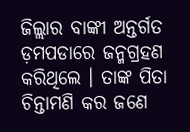ଜିଲ୍ଲାର ବାଙ୍କୀ ଅନ୍ତର୍ଗତ ଡ଼ମପଡାରେ ଜନ୍ମଗ୍ରହଣ କରିଥିଲେ । ତାଙ୍କ ପିତା ଚିନ୍ତାମଣି କର ଜଣେ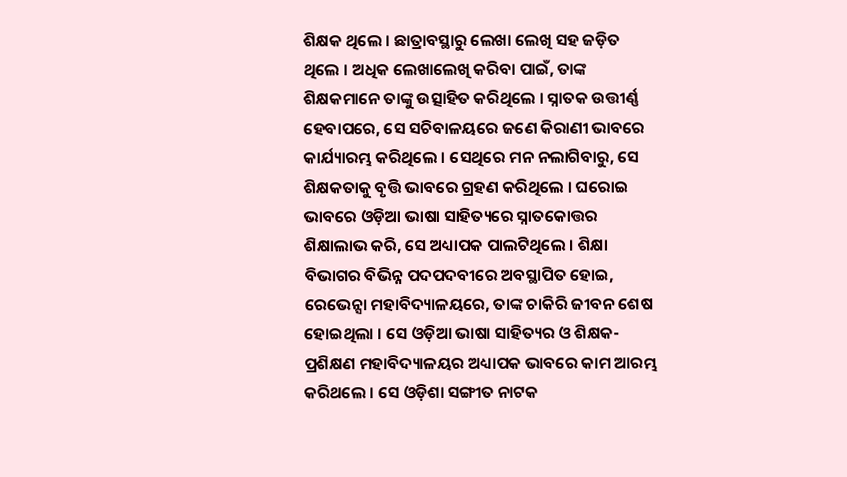ଶିକ୍ଷକ ଥିଲେ । ଛାତ୍ରାବସ୍ଥାରୁ ଲେଖା ଲେଖି ସହ ଜଡ଼ିତ ଥିଲେ । ଅଧିକ ଲେଖାଲେଖି କରିବା ପାଇଁ, ତାଙ୍କ ଶିକ୍ଷକମାନେ ତାଙ୍କୁ ଉତ୍ସାହିତ କରିଥିଲେ । ସ୍ନାତକ ଉତ୍ତୀର୍ଣ୍ଣ ହେବାପରେ, ସେ ସଚିବାଳୟରେ ଜଣେ କିରାଣୀ ଭାବରେ କାର୍ଯ୍ୟାରମ୍ଭ କରିଥିଲେ । ସେଥିରେ ମନ ନଲାଗିବାରୁ, ସେ ଶିକ୍ଷକତାକୁ ବୃତ୍ତି ଭାବରେ ଗ୍ରହଣ କରିଥିଲେ । ଘରୋଇ ଭାବରେ ଓଡ଼ିଆ ଭାଷା ସାହିତ୍ୟରେ ସ୍ନାତକୋତ୍ତର ଶିକ୍ଷାଲାଭ କରି, ସେ ଅଧ୍ୟାପକ ପାଲଟିଥିଲେ । ଶିକ୍ଷା ବିଭାଗର ବିଭିନ୍ନ ପଦପଦବୀରେ ଅବସ୍ଥାପିତ ହୋଇ, ରେଭେନ୍ସା ମହାବିଦ୍ୟାଳୟରେ, ତାଙ୍କ ଚାକିରି ଜୀବନ ଶେଷ ହୋଇଥିଲା । ସେ ଓଡ଼ିଆ ଭାଷା ସାହିତ୍ୟର ଓ ଶିକ୍ଷକ-ପ୍ରଶିକ୍ଷଣ ମହାବିଦ୍ୟାଳୟର ଅଧ୍ୟାପକ ଭାବରେ କାମ ଆରମ୍ଭ କରିଥଲେ । ସେ ଓଡ଼ିଶା ସଙ୍ଗୀତ ନାଟକ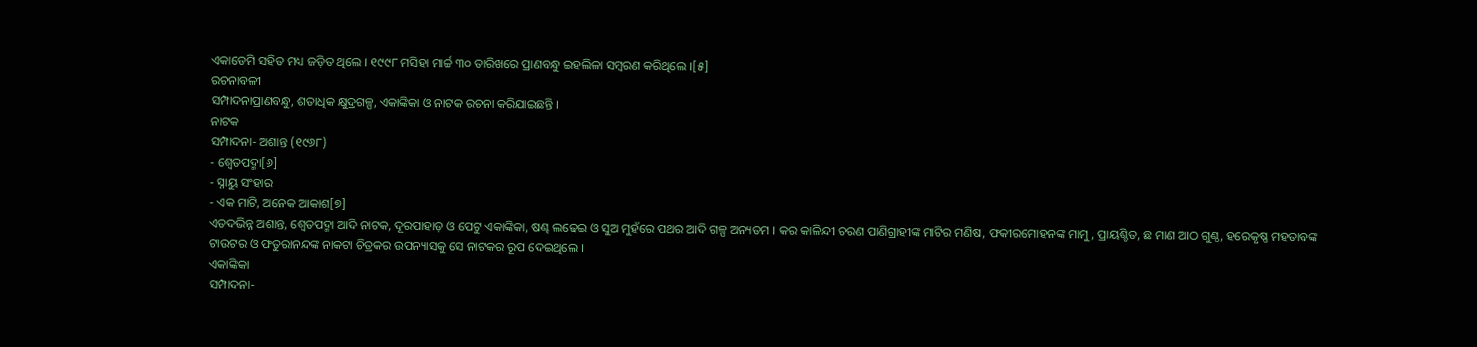ଏକାଡେମି ସହିତ ମଧ୍ୟ ଜଡ଼ିତ ଥିଲେ । ୧୯୯୮ ମସିହା ମାର୍ଚ୍ଚ ୩୦ ତାରିଖରେ ପ୍ରାଣବନ୍ଧୁ ଇହଲିଳା ସମ୍ବରଣ କରିଥିଲେ ।[୫]
ରଚନାବଳୀ
ସମ୍ପାଦନାପ୍ରାଣବନ୍ଧୁ, ଶତାଧିକ କ୍ଷୁଦ୍ରଗଳ୍ପ, ଏକାଙ୍କିକା ଓ ନାଟକ ରଚନା କରିଯାଇଛନ୍ତି ।
ନାଟକ
ସମ୍ପାଦନା- ଅଶାନ୍ତ (୧୯୬୮)
- ଶ୍ୱେତପଦ୍ମା[୬]
- ସ୍ନାୟୁ ସଂହାର
- ଏକ ମାଟି, ଅନେକ ଆକାଶ[୭]
ଏତଦଭିନ୍ନ ଅଶାନ୍ତ, ଶ୍ୱେତପଦ୍ମା ଆଦି ନାଟକ, ଦୂରପାହାଡ଼ ଓ ପେଟୁ ଏକାଙ୍କିକା, ଷଣ୍ଢ ଲଢେଇ ଓ ସୁଅ ମୁହଁରେ ପଥର ଆଦି ଗଳ୍ପ ଅନ୍ୟତମ । କର କାଳିନ୍ଦୀ ଚରଣ ପାଣିଗ୍ରାହୀଙ୍କ ମାଟିର ମଣିଷ, ଫକୀରମୋହନଙ୍କ ମାମୁ, ପ୍ରାୟଶ୍ଚିତ, ଛ ମାଣ ଆଠ ଗୁଣ୍ଠ, ହରେକୃଷ୍ଣ ମହତାବଙ୍କ ଟାଉଟର ଓ ଫତୁରାନନ୍ଦଙ୍କ ନାକଟା ଚିତ୍ରକର ଉପନ୍ୟାସକୁ ସେ ନାଟକର ରୂପ ଦେଇଥିଲେ ।
ଏକାଙ୍କିକା
ସମ୍ପାଦନା-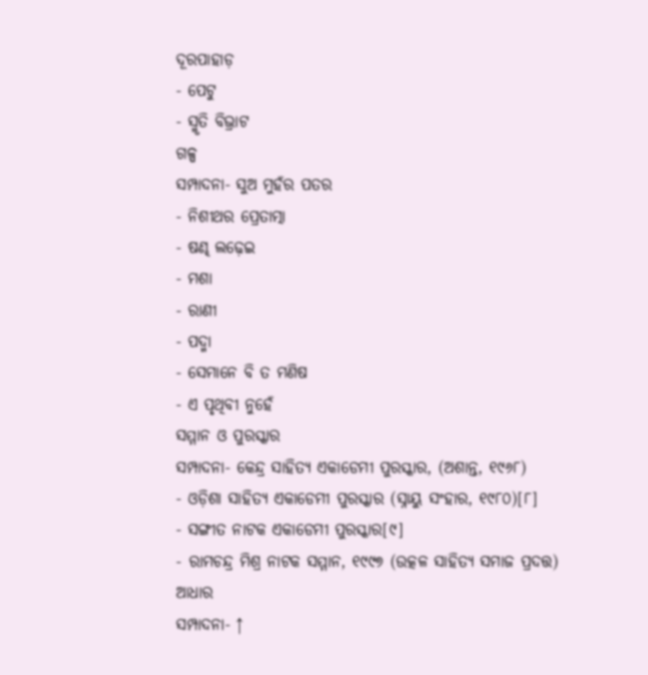ଦୂରପାହାଡ଼
- ପେଟୁ
- ସ୍ମୃତି ବିଭ୍ରାଟ
ଗଳ୍ପ
ସମ୍ପାଦନା- ସୁଅ ମୁହଁର ପତର
- ନିଶୀଥର ପ୍ରେତାତ୍ମା
- ଷଣ୍ଢ ଲଢ଼େଇ
- ମଶା
- ରାଣୀ
- ପଦ୍ମା
- ସେମାନେ ବି ତ ମଣିଷ
- ଏ ପୃଥିବୀ ନୁହେଁ
ସମ୍ମାନ ଓ ପୁରସ୍କାର
ସମ୍ପାଦନା- କେନ୍ଦ୍ର ସାହିତ୍ୟ ଏକାଡେମୀ ପୁରସ୍କାର, (ଅଶାନ୍ତ, ୧୯୬୮)
- ଓଡ଼ିଶା ସାହିତ୍ୟ ଏକାଡେମୀ ପୁରସ୍କାର (ସ୍ନାୟୁ ସଂହାର, ୧୯୮୦)[୮]
- ସଙ୍ଗୀତ ନାଟକ ଏକାଡେମୀ ପୁରସ୍କାର[୯]
- ରାମଚନ୍ଦ୍ର ମିଶ୍ର ନାଟକ ସମ୍ମାନ, ୧୯୯୭ (ଉତ୍କଳ ସାହିତ୍ୟ ସମାଜ ପ୍ରଦତ୍ତ)
ଆଧାର
ସମ୍ପାଦନା- ↑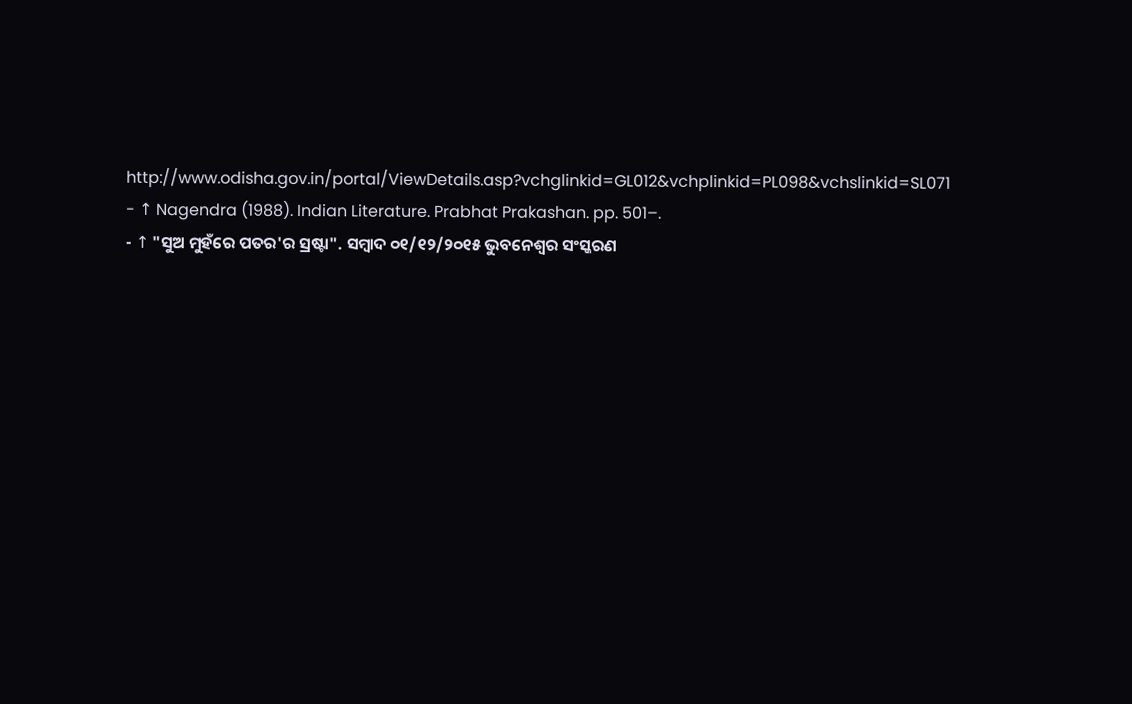http://www.odisha.gov.in/portal/ViewDetails.asp?vchglinkid=GL012&vchplinkid=PL098&vchslinkid=SL071
- ↑ Nagendra (1988). Indian Literature. Prabhat Prakashan. pp. 501–.
- ↑ "ସୁଅ ମୁହଁରେ ପତର'ର ସ୍ରଷ୍ଟା". ସମ୍ବାଦ ୦୧/୧୨/୨୦୧୫ ଭୁବନେଶ୍ୱର ସଂସ୍କରଣ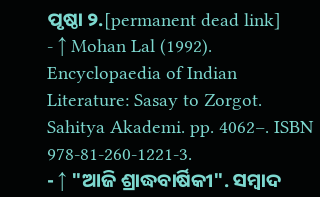ପୃଷ୍ଠା ୨.[permanent dead link]
- ↑ Mohan Lal (1992). Encyclopaedia of Indian Literature: Sasay to Zorgot. Sahitya Akademi. pp. 4062–. ISBN 978-81-260-1221-3.
- ↑ "ଆଜି ଶ୍ରାଦ୍ଧବାର୍ଷିକୀ". ସମ୍ବାଦ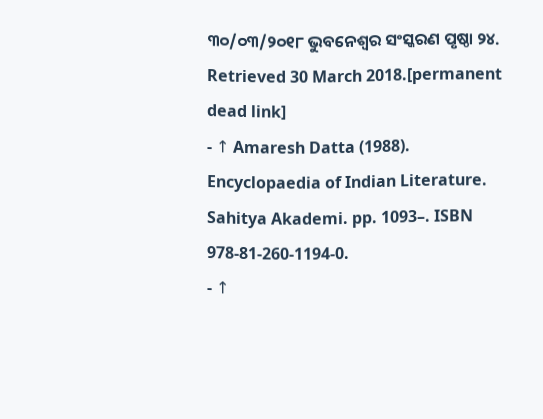୩୦/୦୩/୨୦୧୮ ଭୁବନେଶ୍ୱର ସଂସ୍କରଣ ପୃଷ୍ଠା ୨୪. Retrieved 30 March 2018.[permanent dead link]
- ↑ Amaresh Datta (1988). Encyclopaedia of Indian Literature. Sahitya Akademi. pp. 1093–. ISBN 978-81-260-1194-0.
- ↑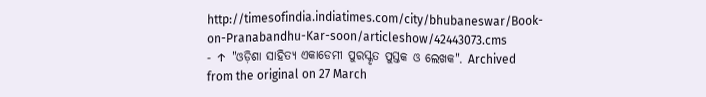http://timesofindia.indiatimes.com/city/bhubaneswar/Book-on-Pranabandhu-Kar-soon/articleshow/42443073.cms
- ↑ "ଓଡ଼ିଶା ସାହିତ୍ୟ ଏକାଡେମୀ ପୁରସ୍କୃତ ପୁସ୍ତକ ଓ ଲେଖକ". Archived from the original on 27 March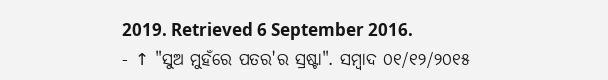2019. Retrieved 6 September 2016.
- ↑ "ସୁଅ ମୁହଁରେ ପତର'ର ସ୍ରଷ୍ଟା". ସମ୍ବାଦ ୦୧/୧୨/୨୦୧୫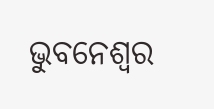ଭୁବନେଶ୍ୱର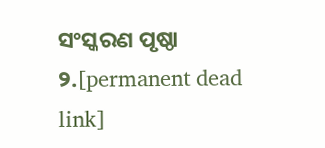ସଂସ୍କରଣ ପୃଷ୍ଠା ୨.[permanent dead link]